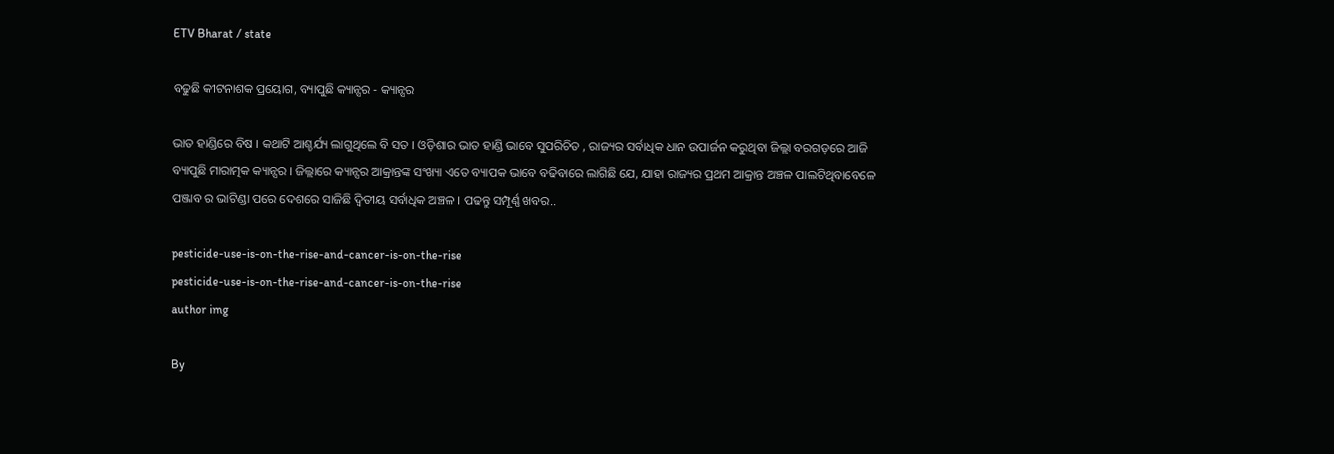ETV Bharat / state

ବଢୁଛି କୀଟନାଶକ ପ୍ରୟୋଗ, ବ୍ୟାପୁଛି କ୍ୟାନ୍ସର - କ୍ୟାନ୍ସର

ଭାତ ହାଣ୍ଡିରେ ବିଷ । କଥାଟି ଆଶ୍ଚର୍ଯ୍ୟ ଲାଗୁଥିଲେ ବି ସତ । ଓଡ଼ିଶାର ଭାତ ହାଣ୍ଡି ଭାବେ ସୁପରିଚିତ , ରାଜ୍ୟର ସର୍ବାଧିକ ଧାନ ଉପାର୍ଜନ କରୁଥିବା ଜିଲ୍ଲା ବରଗଡ଼ରେ ଆଜି ବ୍ୟାପୁଛି ମାରାତ୍ମକ କ୍ୟାନ୍ସର । ଜିଲ୍ଲାରେ କ୍ୟାନ୍ସର ଆକ୍ରାନ୍ତଙ୍କ ସଂଖ୍ୟା ଏତେ ବ୍ୟାପକ ଭାବେ ବଢିବାରେ ଲାଗିଛି ଯେ, ଯାହା ରାଜ୍ୟର ପ୍ରଥମ ଆକ୍ରାନ୍ତ ଅଞ୍ଚଳ ପାଲଟିଥିବାବେଳେ ପଞ୍ଜାବ ର ଭାଟିଣ୍ଡା ପରେ ଦେଶରେ ସାଜିଛି ଦ୍ବିତୀୟ ସର୍ବାଧିକ ଅଞ୍ଚଳ । ପଢନ୍ତୁ ସମ୍ପୂର୍ଣ୍ଣ ଖବର..

pesticide-use-is-on-the-rise-and-cancer-is-on-the-rise
pesticide-use-is-on-the-rise-and-cancer-is-on-the-rise
author img

By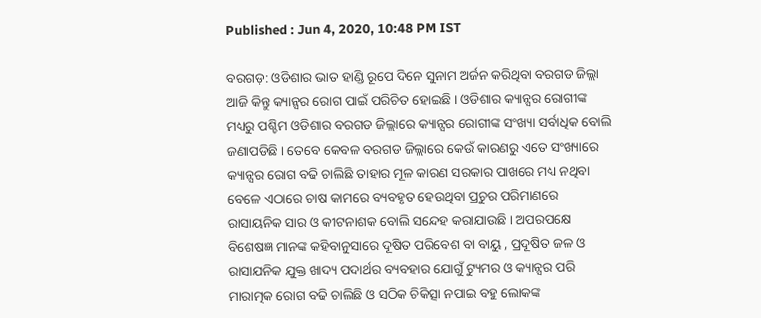Published : Jun 4, 2020, 10:48 PM IST

ବରଗଡ଼: ଓଡିଶାର ଭାତ ହାଣ୍ଡି ରୂପେ ଦିନେ ସୁନାମ ଅର୍ଜନ କରିଥିବା ବରଗଡ ଜିଲ୍ଲା ଆଜି କିନ୍ତୁ କ୍ୟାନ୍ସର ରୋଗ ପାଇଁ ପରିଚିତ ହୋଇଛି । ଓଡିଶାର କ୍ୟାନ୍ସର ରୋଗୀଙ୍କ ମଧ୍ୟରୁ ପଶ୍ଚିମ ଓଡିଶାର ବରଗଡ ଜିଲ୍ଲାରେ କ୍ୟାନ୍ସର ରୋଗୀଙ୍କ ସଂଖ୍ୟା ସର୍ବାଧିକ ବୋଲି ଜଣାପଡିଛି । ତେବେ କେବଳ ବରଗଡ ଜିଲ୍ଲାରେ କେଉଁ କାରଣରୁ ଏତେ ସଂଖ୍ୟାରେ କ୍ୟାନ୍ସର ରୋଗ ବଢି ଚାଲିଛି ତାହାର ମୂଳ କାରଣ ସରକାର ପାଖରେ ମଧ୍ୟ ନଥିବା ବେଳେ ଏଠାରେ ଚାଷ କାମରେ ବ୍ୟବହୃତ ହେଉଥିବା ପ୍ରଚୁର ପରିମାଣରେ ରାସାୟନିକ ସାର ଓ କୀଟନାଶକ ବୋଲି ସନ୍ଦେହ କରାଯାଉଛି । ଅପରପକ୍ଷେ ବିଶେଷଜ୍ଞ ମାନଙ୍କ କହିବାନୁସାରେ ଦୂଷିତ ପରିବେଶ ବା ବାୟୁ , ପ୍ରଦୂଷିତ ଜଳ ଓ ରାସାଯନିକ ଯୁକ୍ତ ଖାଦ୍ୟ ପଦାର୍ଥର ବ୍ୟବହାର ଯୋଗୁଁ ଟ୍ୟୁମର ଓ କ୍ୟାନ୍ସର ପରି ମାରାତ୍ମକ ରୋଗ ବଢି ଚାଲିଛି ଓ ସଠିକ ଚିକିତ୍ସା ନପାଇ ବହୁ ଲୋକଙ୍କ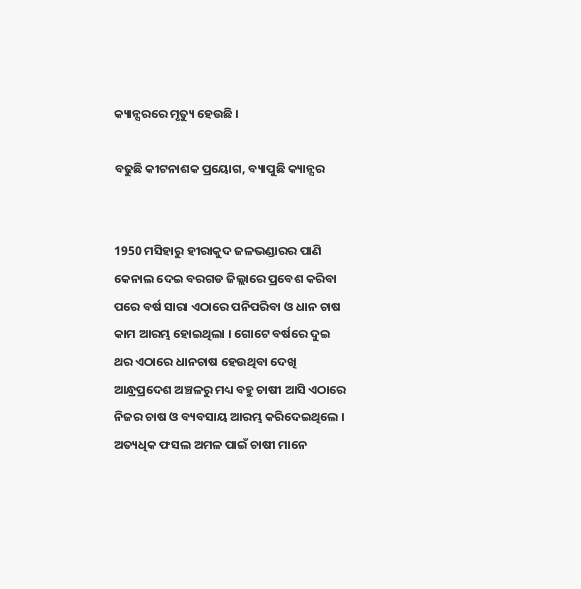କ୍ୟାନ୍ସରରେ ମୃତ୍ୟୁ ହେଉଛି ।

ବଢୁଛି କୀଟନାଶକ ପ୍ରୟୋଗ, ବ୍ୟାପୁଛି କ୍ୟାନ୍ସର


1950 ମସିହାରୁ ହୀରାକୁଦ ଜଳଭଣ୍ଡାରର ପାଣି କେନାଲ ଦେଇ ବରଗଡ ଜିଲ୍ଲାରେ ପ୍ରବେଶ କରିବା ପରେ ବର୍ଷ ସାରା ଏଠାରେ ପନିପରିବା ଓ ଧାନ ଚାଷ କାମ ଆରମ୍ଭ ହୋଇଥିଲା । ଗୋଟେ ବର୍ଷରେ ଦୁଇ ଥର ଏଠାରେ ଧାନଚାଷ ହେଉଥିବା ଦେଖି ଆନ୍ଧ୍ରପ୍ରଦେଶ ଅଞ୍ଚଳରୁ ମଧ୍ୟ ବହୁ ଚାଷୀ ଆସି ଏଠାରେ ନିଜର ଚାଷ ଓ ବ୍ୟବସାୟ ଆରମ୍ଭ କରିଦେଇଥିଲେ । ଅତ୍ୟଧିକ ଫସଲ ଅମଳ ପାଇଁ ଚାଷୀ ମାନେ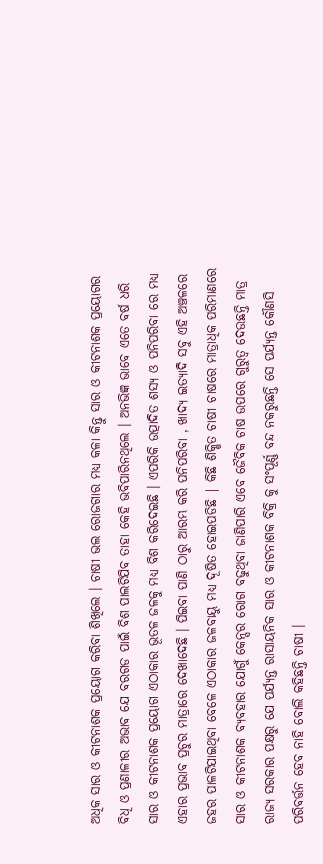ଅଧିକ ସାର ଓ କୀଟନାଶକ ପ୍ରୟୋଗ କରିବା ଶିଖିଲେ । ଚାଷୀ ଭଲ ରୋଜଗାର ମଧ୍ୟ କଳା କିନ୍ତୁ ସାର ଓ କୀଟନାଶକ ପ୍ରୟୋଗର ବିଧି ଓ ପ୍ରଣାଳୀର ଅଭାବ ଯେ ବରଗଡ ପାଇଁ ବିଶ ପାଲଟିଯିବ ତାହା କେହି ଭବିପାରିନଥିଲେ । ଅନଭିଜ୍ଞ ଭାବେ ଏତେ ବର୍ଷ ଧରି ସାର ଓ କୀଟନାଶକ ପ୍ରୟୋଗ ଏଠାକାର ଭୂତଳ ଜଳକୁ ମଧ୍ୟ ବିଶ କରିଦେଇଛି । ଏପରିକି ଉତ୍ପାଦିତ ଶସ୍ୟ ଓ ପନିପରିବା ରେ ମଧ୍ୟ ଏହାର ପ୍ରଭାବ ପ୍ରଚୁର ମାତ୍ରାରେ ଦେଖାଦେଛି । ପିଇବା ପାଣି ଠାରୁ ଆରମ୍ଭ କରି ପନିପରିବା , ଖାଦ୍ୟ ଇତ୍ୟାଦି ସବୁ ଏହି ଅଞ୍ଚଳରେ ଜହର ପାଳଟିଯାଇଥିବା ବେଳେ ଏଠାକାର ଜଳବାୟୁ ମଧ୍ୟ ଦୂଷିତ ହୋଇପଡିଛି | କିଛି ଶିକ୍ଷିତ ଚାଷୀ ଚାଷରେ ମାତ୍ରାଧିକ ପରିମାଣରେ ସାର ଓ କୀଟନାଶକ ବ୍ୟବହାର ଯୋଗୁଁ କେନ୍ସର ରୋଗ ବଢୁଥିବା ଜାଣିପାରି ଏବେ ଜୈବିକ ଚାଷ ଉପରେ ଗୁରୁତ୍ଵ ଦେଉଛନ୍ତି ମାତ୍ର ରାଜ୍ୟ ସରକାର ପକ୍ଷରୁ ଯେ ପର୍ଯ୍ୟନ୍ତ ରାସାୟନିକ ସାର ଓ କୀଟନାଶକ ବିକ୍ରି କୁ ସଂପୂର୍ଣ୍ଣ ବନ୍ଦ ନକରୁଛନ୍ତି ସେ ପର୍ଯ୍ୟନ୍ତ କୌଣସି ପରିବର୍ତ୍ତନ ହେବ ନାହି ବୋଲି କହିଛନ୍ତି ଚାଷୀ ।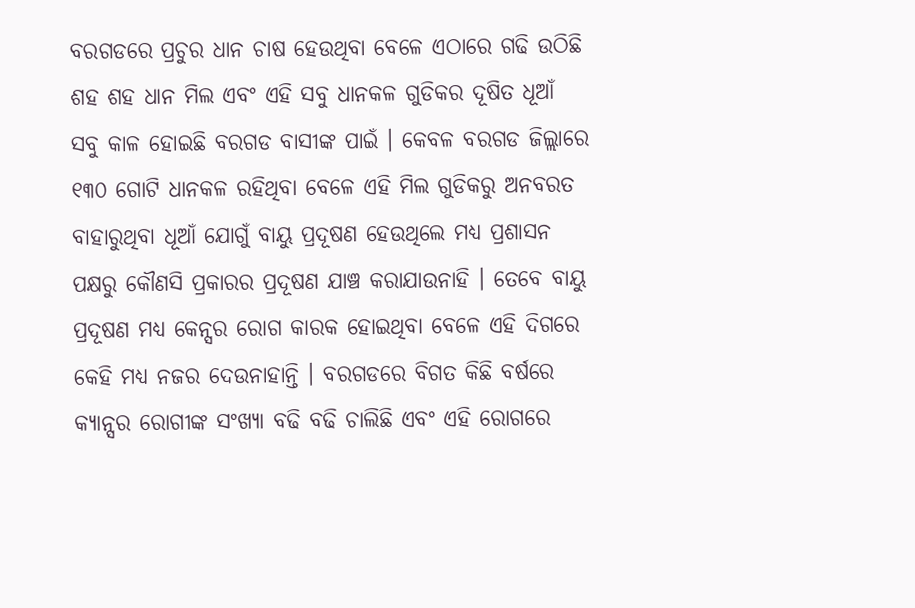ବରଗଡରେ ପ୍ରଚୁର ଧାନ ଚାଷ ହେଉଥିବା ବେଳେ ଏଠାରେ ଗଢି ଉଠିଛି ଶହ ଶହ ଧାନ ମିଲ ଏବଂ ଏହି ସବୁ ଧାନକଳ ଗୁଡିକର ଦୂଷିତ ଧୂଆଁ ସବୁ କାଳ ହୋଇଛି ବରଗଡ ବାସୀଙ୍କ ପାଇଁ । କେବଳ ବରଗଡ ଜିଲ୍ଲାରେ ୧୩୦ ଗୋଟି ଧାନକଳ ରହିଥିବା ବେଳେ ଏହି ମିଲ ଗୁଡିକରୁ ଅନବରତ ବାହାରୁଥିବା ଧୂଆଁ ଯୋଗୁଁ ବାୟୁ ପ୍ରଦୂଷଣ ହେଉଥିଲେ ମଧ୍ୟ ପ୍ରଶାସନ ପକ୍ଷରୁ କୌଣସି ପ୍ରକାରର ପ୍ରଦୂଷଣ ଯାଞ୍ଚ କରାଯାଉନାହି । ତେବେ ବାୟୁ ପ୍ରଦୂଷଣ ମଧ୍ୟ କେନ୍ସର ରୋଗ କାରକ ହୋଇଥିବା ବେଳେ ଏହି ଦିଗରେ କେହି ମଧ୍ୟ ନଜର ଦେଉନାହାନ୍ତି । ବରଗଡରେ ବିଗତ କିଛି ବର୍ଷରେ କ୍ୟାନ୍ସର ରୋଗୀଙ୍କ ସଂଖ୍ୟା ବଢି ବଢି ଚାଲିଛି ଏବଂ ଏହି ରୋଗରେ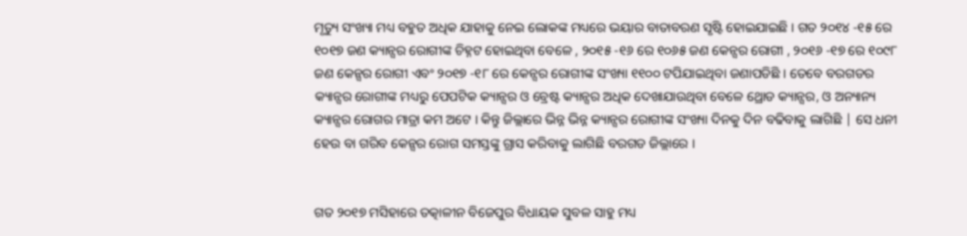ମୃତ୍ୟୁ ସଂଖ୍ୟା ମଧ୍ୟ ବହୁତ ଅଧିକ ଯାହାକୁ ନେଇ ଲୋକଙ୍କ ମଧ୍ୟରେ ଭୟାର ବାତାବରଣ ସୃଷ୍ଟି ହୋଇଯାଇଛି । ଗତ ୨୦୧୪ -୧୫ ରେ ୧୦୧୭ ଜଣ କ୍ୟାନ୍ସର ରୋଗୀଙ୍କ ଚିହ୍ନଟ ହୋଇଥିବା ବେଳେ , ୨୦୧୫ -୧୬ ରେ ୧୦୬୫ ଜଣ କେନ୍ସର ରୋଗୀ , ୨୦୧୬ -୧୭ ରେ ୧୦୯୮ ଜଣ କେନ୍ସର ରୋଗୀ ଏବଂ ୨୦୧୭ -୧୮ ରେ କେନ୍ସର ରୋଗୀଙ୍କ ସଂଖ୍ୟା ୧୧୦୦ ଟପିଯାଇଥିବା ଜଣାପଡିଛି । ତେବେ ବରଗଡର କ୍ୟାନ୍ସର ରୋଗୀଙ୍କ ମଧ୍ୟରୁ ପେପଟିକ କ୍ୟାନ୍ସର ଓ ବ୍ରେଷ୍ଟ କ୍ୟାନ୍ସର ଅଧିକ ଦେଖାଯାଉଥିବା ବେଳେ ଥ୍ରୋଡ କ୍ୟାନ୍ସର, ଓ ଅନ୍ୟାନ୍ୟ କ୍ୟାନ୍ସର ରୋଗର ମାତ୍ରା କମ ଅଟେ । କିନ୍ତୁ ଜିଲ୍ଲାରେ ଭିନ୍ନ ଭିନ୍ନ କ୍ୟାନ୍ସର ରୋଗୀଙ୍କ ସଂଖ୍ୟା ଦିନକୁ ଦିନ ବଢିବାକୁ ଲାଗିଛି | ସେ ଧନୀ ହେଉ ବା ଗରିବ କେନ୍ସର ରୋଗ ସମସ୍ତଙ୍କୁ ଗ୍ରାସ କରିବାକୁ ଲାଗିଛି ବରଗଡ ଜିଲ୍ଲାରେ ।


ଗତ ୨୦୧୭ ମସିହାରେ ତତ୍କାଳୀନ ବିଜେପୁର ବିଧାୟକ ସୁବଳ ସାହୁ ମଧ୍ୟ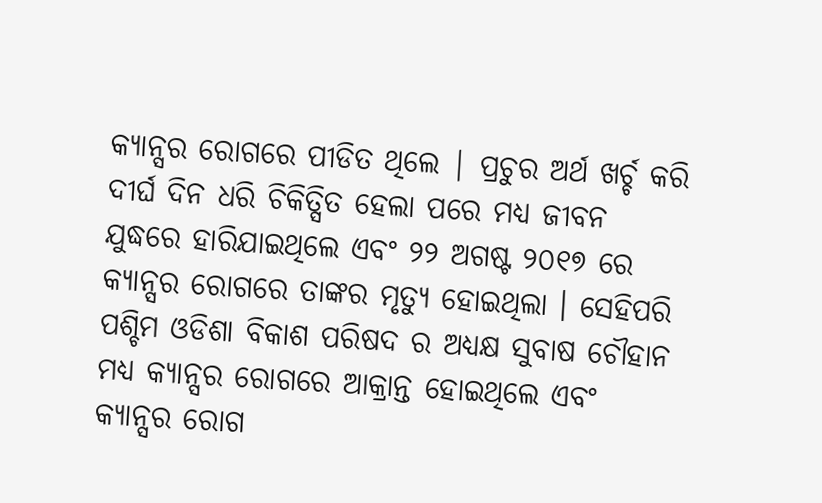କ୍ୟାନ୍ସର ରୋଗରେ ପୀଡିତ ଥିଲେ | ପ୍ରଚୁର ଅର୍ଥ ଖର୍ଚ୍ଚ କରି ଦୀର୍ଘ ଦିନ ଧରି ଚିକିତ୍ସିତ ହେଲା ପରେ ମଧ୍ୟ ଜୀବନ ଯୁଦ୍ଧରେ ହାରିଯାଇଥିଲେ ଏବଂ ୨୨ ଅଗଷ୍ଟ ୨୦୧୭ ରେ କ୍ୟାନ୍ସର ରୋଗରେ ତାଙ୍କର ମୃତ୍ୟୁ ହୋଇଥିଲା । ସେହିପରି ପଶ୍ଚିମ ଓଡିଶା ବିକାଶ ପରିଷଦ ର ଅଧ୍ୟକ୍ଷ ସୁବାଷ ଚୌହାନ ମଧ୍ୟ କ୍ୟାନ୍ସର ରୋଗରେ ଆକ୍ରାନ୍ତ ହୋଇଥିଲେ ଏବଂ କ୍ୟାନ୍ସର ରୋଗ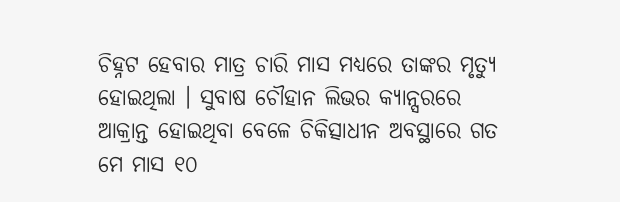ଚିହ୍ନଟ ହେବାର ମାତ୍ର ଚାରି ମାସ ମଧ୍ୟରେ ତାଙ୍କର ମୃତ୍ୟୁ ହୋଇଥିଲା । ସୁବାଷ ଚୌହାନ ଲିଭର କ୍ୟାନ୍ସରରେ ଆକ୍ରାନ୍ତ ହୋଇଥିବା ବେଳେ ଚିକିତ୍ସାଧୀନ ଅବସ୍ଥାରେ ଗତ ମେ ମାସ ୧୦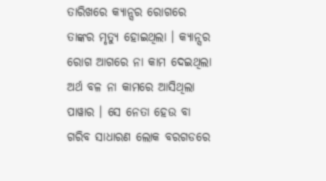ତାରିଖରେ କ୍ୟାନ୍ସର ରୋଗରେ ତାଙ୍କର ମୃତ୍ୟୁ ହୋଇଥିଲା । କ୍ୟାନ୍ସର ରୋଗ ଆଗରେ ନା କାମ ଦେଇଥିଲା ଅର୍ଥ ବଳ ନା କାମରେ ଆସିଥିଲା ପାୱାର । ସେ ନେତା ହେଉ ବା ଗରିବ ସାଧାରଣ ଲୋକ ବରଗଡରେ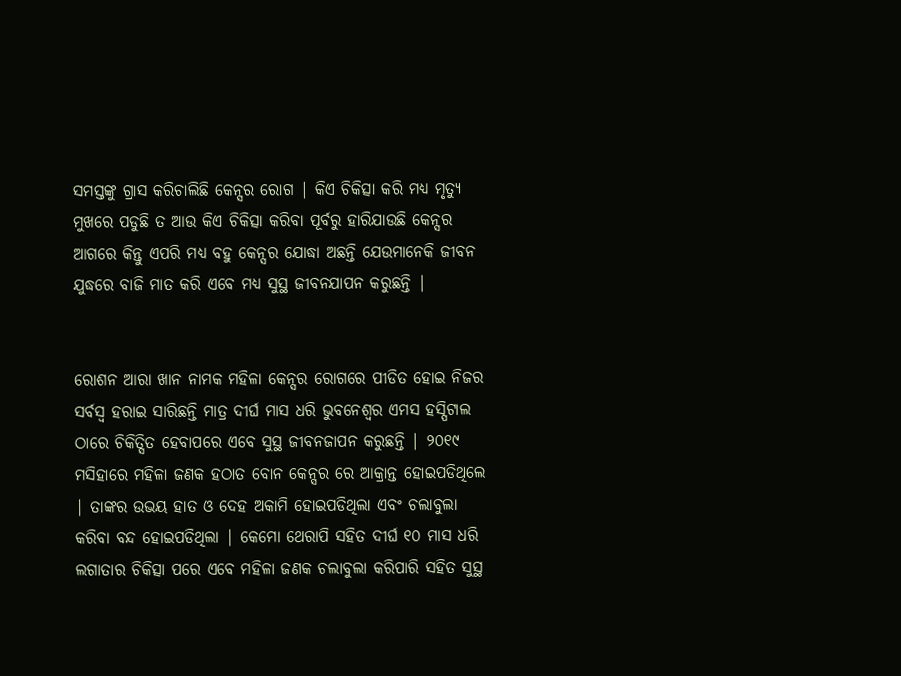ସମସ୍ତଙ୍କୁ ଗ୍ରାସ କରିଚାଲିଛି କେନ୍ସର ରୋଗ | କିଏ ଚିକିତ୍ସା କରି ମଧ୍ୟ ମୃତ୍ୟୁ ମୁଖରେ ପଡୁଛି ତ ଆଉ କିଏ ଚିକିତ୍ସା କରିବା ପୂର୍ବରୁ ହାରିଯାଉଛି କେନ୍ସର ଆଗରେ କିନ୍ତୁ ଏପରି ମଧ୍ୟ ବହୁ କେନ୍ସର ଯୋଦ୍ଧା ଅଛନ୍ତି ଯେଉମାନେକି ଜୀବନ ଯୁଦ୍ଧରେ ବାଜି ମାତ କରି ଏବେ ମଧ୍ୟ ସୁସ୍ଥ ଜୀବନଯାପନ କରୁଛନ୍ତି |


ରୋଶନ ଆରା ଖାନ ନାମକ ମହିଳା କେନ୍ସର ରୋଗରେ ପୀଡିତ ହୋଇ ନିଜର ସର୍ବସ୍ଵ ହରାଇ ସାରିଛନ୍ତି ମାତ୍ର ଦୀର୍ଘ ମାସ ଧରି ଭୁବନେଶ୍ବର ଏମସ ହସ୍ପିଟାଲ ଠାରେ ଚିକିତ୍ସିତ ହେବାପରେ ଏବେ ସୁସ୍ଥ ଜୀବନଜାପନ କରୁଛନ୍ତି | ୨୦୧୯ ମସିହାରେ ମହିଳା ଜଣକ ହଠାତ ବୋନ କେନ୍ସର ରେ ଆକ୍ରାନ୍ତ ହୋଇପଡିଥିଲେ | ତାଙ୍କର ଉଭୟ ହାତ ଓ ଦେହ ଅକାମି ହୋଇପଡିଥିଲା ଏବଂ ଚଲାବୁଲା କରିବା ବନ୍ଦ ହୋଇପଡିଥିଲା | କେମୋ ଥେରାପି ସହିତ ଦୀର୍ଘ ୧୦ ମାସ ଧରି ଲଗାତାର ଚିକିତ୍ସା ପରେ ଏବେ ମହିଳା ଜଣକ ଚଲାବୁଲା କରିପାରି ସହିତ ସୁସ୍ଥ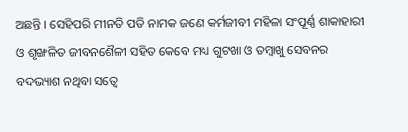ଅଛନ୍ତି । ସେହିପରି ମୀନତି ପତି ନାମକ ଜଣେ କର୍ମଜୀବୀ ମହିଳା ସଂପୂର୍ଣ୍ଣ ଶାକାହାରୀ ଓ ଶୃଙ୍ଖଳିତ ଜୀବନଶୈଳୀ ସହିତ କେବେ ମଧ୍ୟ ଗୁଟଖା ଓ ତମ୍ବାଖୁ ସେବନର ବଦଭ୍ୟାଶ ନଥିବା ସତ୍ବେ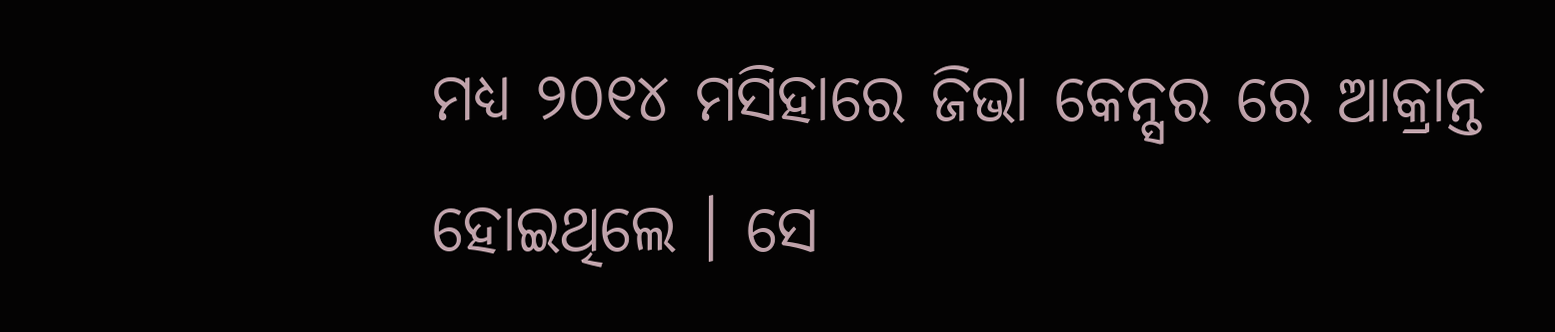ମଧ୍ୟ ୨୦୧୪ ମସିହାରେ ଜିଭା କେନ୍ସର ରେ ଆକ୍ରାନ୍ତ ହୋଇଥିଲେ । ସେ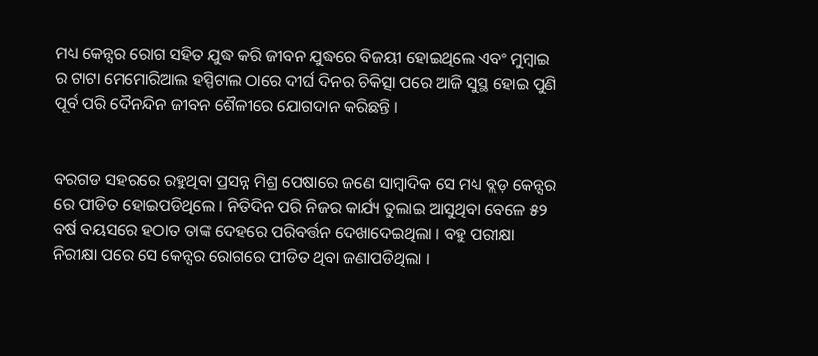ମଧ୍ୟ କେନ୍ସର ରୋଗ ସହିତ ଯୁଦ୍ଧ କରି ଜୀବନ ଯୁଦ୍ଧରେ ବିଜୟୀ ହୋଇଥିଲେ ଏବଂ ମୁମ୍ବାଇ ର ଟାଟା ମେମୋରିଆଲ ହସ୍ପିଟାଲ ଠାରେ ଦୀର୍ଘ ଦିନର ଚିକିତ୍ସା ପରେ ଆଜି ସୁସ୍ଥ ହୋଇ ପୁଣି ପୂର୍ବ ପରି ଦୈନନ୍ଦିନ ଜୀବନ ଶୈଳୀରେ ଯୋଗଦାନ କରିଛନ୍ତି ।


ବରଗଡ ସହରରେ ରହୁଥିବା ପ୍ରସନ୍ନ ମିଶ୍ର ପେଷାରେ ଜଣେ ସାମ୍ବାଦିକ ସେ ମଧ୍ୟ ବ୍ଲଡ଼ କେନ୍ସର ରେ ପୀଡିତ ହୋଇପଡିଥିଲେ । ନିତିଦିନ ପରି ନିଜର କାର୍ଯ୍ୟ ତୁଲାଇ ଆସୁଥିବା ବେଳେ ୫୨ ବର୍ଷ ବୟସରେ ହଠାତ ତାଙ୍କ ଦେହରେ ପରିବର୍ତ୍ତନ ଦେଖାଦେଇଥିଲା । ବହୁ ପରୀକ୍ଷା ନିରୀକ୍ଷା ପରେ ସେ କେନ୍ସର ରୋଗରେ ପୀଡିତ ଥିବା ଜଣାପଡିଥିଲା ।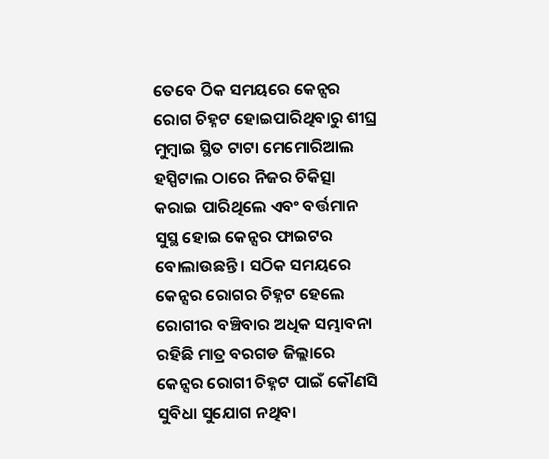ତେବେ ଠିକ ସମୟରେ କେନ୍ସର ରୋଗ ଚିହ୍ନଟ ହୋଇପାରିଥିବାରୁ ଶୀଘ୍ର ମୁମ୍ବାଇ ସ୍ଥିତ ଟାଟା ମେମୋରିଆଲ ହସ୍ପିଟାଲ ଠାରେ ନିଜର ଚିକିତ୍ସା କରାଇ ପାରିଥିଲେ ଏବଂ ବର୍ତ୍ତମାନ ସୁସ୍ଥ ହୋଇ କେନ୍ସର ଫାଇଟର ବୋଲାଉଛନ୍ତି । ସଠିକ ସମୟରେ କେନ୍ସର ରୋଗର ଚିହ୍ନଟ ହେଲେ ରୋଗୀର ବଞ୍ଚିବାର ଅଧିକ ସମ୍ଭାବନା ରହିଛି ମାତ୍ର ବରଗଡ ଜିଲ୍ଲାରେ କେନ୍ସର ରୋଗୀ ଚିହ୍ନଟ ପାଇଁ କୌଣସି ସୁବିଧା ସୁଯୋଗ ନଥିବା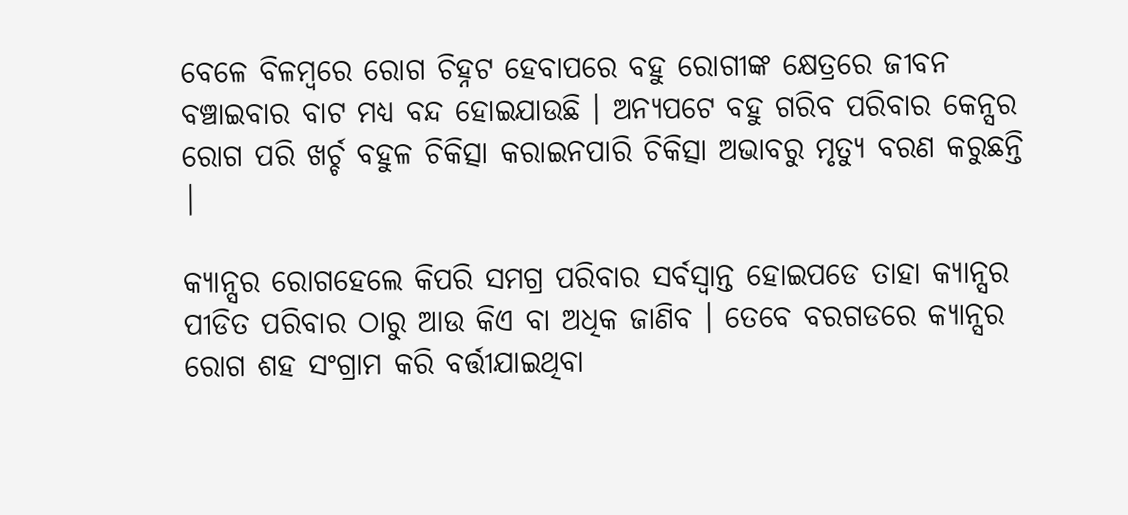ବେଳେ ବିଳମ୍ବରେ ରୋଗ ଚିହ୍ନଟ ହେବାପରେ ବହୁ ରୋଗୀଙ୍କ କ୍ଷେତ୍ରରେ ଜୀବନ ବଞ୍ଚାଇବାର ବାଟ ମଧ୍ୟ ବନ୍ଦ ହୋଇଯାଉଛି । ଅନ୍ୟପଟେ ବହୁ ଗରିବ ପରିବାର କେନ୍ସର ରୋଗ ପରି ଖର୍ଚ୍ଚ ବହୁଳ ଚିକିତ୍ସା କରାଇନପାରି ଚିକିତ୍ସା ଅଭାବରୁ ମୃତ୍ୟୁ ବରଣ କରୁଛନ୍ତି |

କ୍ୟାନ୍ସର ରୋଗହେଲେ କିପରି ସମଗ୍ର ପରିବାର ସର୍ବସ୍ଵାନ୍ତ ହୋଇପଡେ ତାହା କ୍ୟାନ୍ସର ପୀଡିତ ପରିବାର ଠାରୁ ଆଉ କିଏ ବା ଅଧିକ ଜାଣିବ । ତେବେ ବରଗଡରେ କ୍ୟାନ୍ସର ରୋଗ ଶହ ସଂଗ୍ରାମ କରି ବର୍ତ୍ତୀଯାଇଥିବା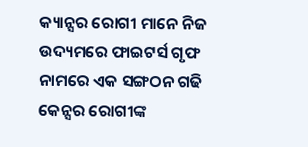କ୍ୟାନ୍ସର ରୋଗୀ ମାନେ ନିଜ ଉଦ୍ୟମରେ ଫାଇଟର୍ସ ଗୃଫ ନାମରେ ଏକ ସଙ୍ଗଠନ ଗଢି କେନ୍ସର ରୋଗୀଙ୍କ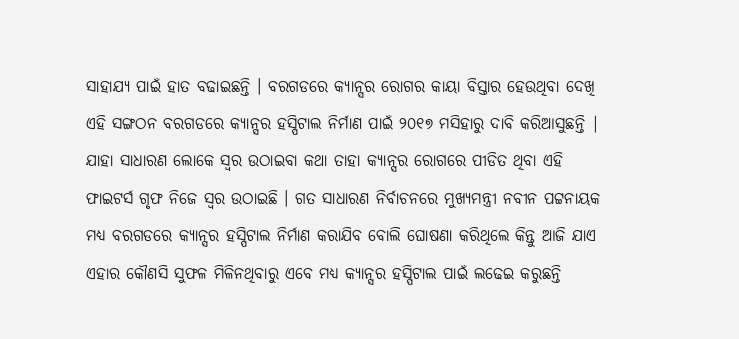ସାହାଯ୍ୟ ପାଇଁ ହାତ ବଢାଇଛନ୍ତି । ବରଗଡରେ କ୍ୟାନ୍ସର ରୋଗର କାୟା ବିସ୍ତାର ହେଉଥିବା ଦେଖି ଏହି ସଙ୍ଗଠନ ବରଗଡରେ କ୍ୟାନ୍ସର ହସ୍ପିଟାଲ ନିର୍ମାଣ ପାଇଁ ୨୦୧୭ ମସିହାରୁ ଦାବି କରିଆସୁଛନ୍ତି | ଯାହା ସାଧାରଣ ଲୋକେ ସ୍ଵର ଉଠାଇବା କଥା ତାହା କ୍ୟାନ୍ସର ରୋଗରେ ପୀଡିତ ଥିବା ଏହି ଫାଇଟର୍ସ ଗୃଫ ନିଜେ ସ୍ଵର ଉଠାଇଛି । ଗତ ସାଧାରଣ ନିର୍ବାଚନରେ ମୁଖ୍ୟମନ୍ତ୍ରୀ ନବୀନ ପଟ୍ଟନାୟକ ମଧ୍ୟ ବରଗଡରେ କ୍ୟାନ୍ସର ହସ୍ପିଟାଲ ନିର୍ମାଣ କରାଯିବ ବୋଲି ଘୋଷଣା କରିଥିଲେ କିନ୍ତୁ ଆଜି ଯାଏ ଏହାର କୌଣସି ସୁଫଳ ମିଳିନଥିବାରୁ ଏବେ ମଧ୍ୟ କ୍ୟାନ୍ସର ହସ୍ପିଟାଲ ପାଇଁ ଲଢେଇ କରୁଛନ୍ତି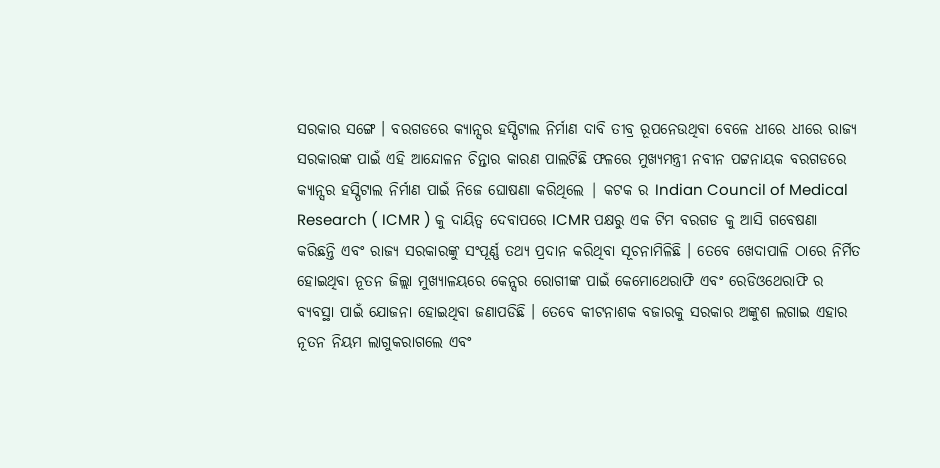ସରକାର ସଙ୍ଗେ । ବରଗଡରେ କ୍ୟାନ୍ସର ହସ୍ପିଟାଲ ନିର୍ମାଣ ଦାବି ତୀବ୍ର ରୂପନେଉଥିବା ବେଳେ ଧୀରେ ଧୀରେ ରାଜ୍ୟ ସରକାରଙ୍କ ପାଇଁ ଏହି ଆନ୍ଦୋଳନ ଚିନ୍ତାର କାରଣ ପାଲଟିଛି ଫଳରେ ମୁଖ୍ୟମନ୍ତ୍ରୀ ନବୀନ ପଟ୍ଟନାୟକ ବରଗଡରେ କ୍ୟାନ୍ସର ହସ୍ପିଟାଲ ନିର୍ମାଣ ପାଇଁ ନିଜେ ଘୋଷଣା କରିଥିଲେ | କଟକ ର Indian Council of Medical Research ( ICMR ) କୁ ଦାୟିତ୍ଵ ଦେବାପରେ ICMR ପକ୍ଷରୁ ଏକ ଟିମ ବରଗଡ କୁ ଆସି ଗବେଷଣା କରିଛନ୍ତି ଏବଂ ରାଜ୍ୟ ସରକାରଙ୍କୁ ସଂପୂର୍ଣ୍ଣ ତଥ୍ୟ ପ୍ରଦାନ କରିଥିବା ସୂଚନାମିଳିଛି । ତେବେ ଖେଦାପାଳି ଠାରେ ନିର୍ମିତ ହୋଇଥିବା ନୂତନ ଜିଲ୍ଲା ମୁଖ୍ୟାଳୟରେ କେନ୍ସର ରୋଗୀଙ୍କ ପାଇଁ କେମୋଥେରାଫି ଏବଂ ରେଡିଓଥେରାଫି ର ବ୍ୟବସ୍ଥା ପାଇଁ ଯୋଜନା ହୋଇଥିବା ଜଣାପଡିଛି । ତେବେ କୀଟନାଶକ ବଜାରକୁ ସରକାର ଅଙ୍କୁଶ ଲଗାଇ ଏହାର ନୂତନ ନିୟମ ଲାଗୁକରାଗଲେ ଏବଂ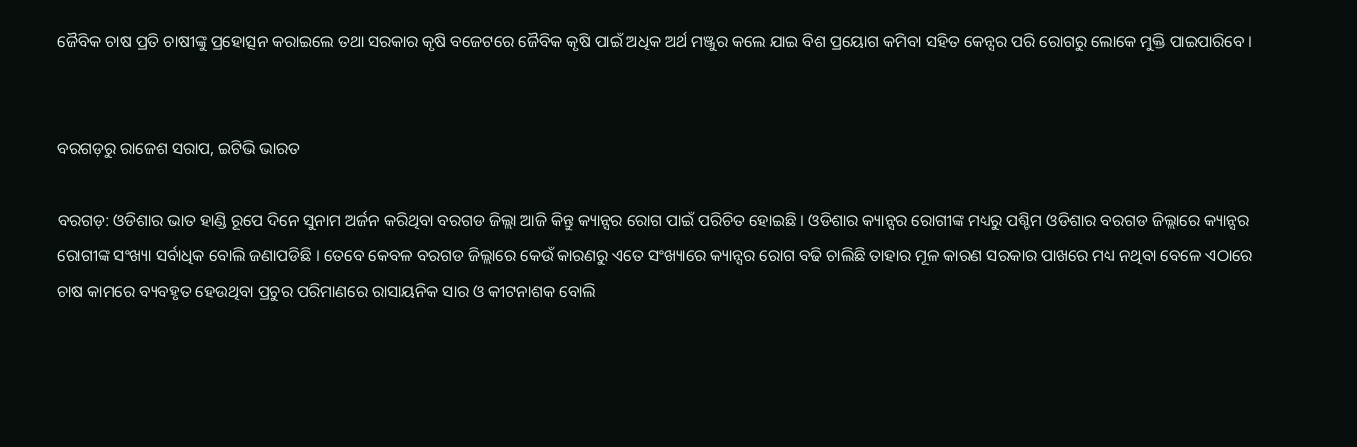ଜୈବିକ ଚାଷ ପ୍ରତି ଚାଷୀଙ୍କୁ ପ୍ରହୋତ୍ସନ କରାଇଲେ ତଥା ସରକାର କୃଷି ବଜେଟରେ ଜୈବିକ କୃଷି ପାଇଁ ଅଧିକ ଅର୍ଥ ମଞ୍ଜୁର କଲେ ଯାଇ ବିଶ ପ୍ରୟୋଗ କମିବା ସହିତ କେନ୍ସର ପରି ରୋଗରୁ ଲୋକେ ମୁକ୍ତି ପାଇପାରିବେ ।


ବରଗଡ଼ରୁ ରାଜେଶ ସରାପ, ଇଟିଭି ଭାରତ

ବରଗଡ଼: ଓଡିଶାର ଭାତ ହାଣ୍ଡି ରୂପେ ଦିନେ ସୁନାମ ଅର୍ଜନ କରିଥିବା ବରଗଡ ଜିଲ୍ଲା ଆଜି କିନ୍ତୁ କ୍ୟାନ୍ସର ରୋଗ ପାଇଁ ପରିଚିତ ହୋଇଛି । ଓଡିଶାର କ୍ୟାନ୍ସର ରୋଗୀଙ୍କ ମଧ୍ୟରୁ ପଶ୍ଚିମ ଓଡିଶାର ବରଗଡ ଜିଲ୍ଲାରେ କ୍ୟାନ୍ସର ରୋଗୀଙ୍କ ସଂଖ୍ୟା ସର୍ବାଧିକ ବୋଲି ଜଣାପଡିଛି । ତେବେ କେବଳ ବରଗଡ ଜିଲ୍ଲାରେ କେଉଁ କାରଣରୁ ଏତେ ସଂଖ୍ୟାରେ କ୍ୟାନ୍ସର ରୋଗ ବଢି ଚାଲିଛି ତାହାର ମୂଳ କାରଣ ସରକାର ପାଖରେ ମଧ୍ୟ ନଥିବା ବେଳେ ଏଠାରେ ଚାଷ କାମରେ ବ୍ୟବହୃତ ହେଉଥିବା ପ୍ରଚୁର ପରିମାଣରେ ରାସାୟନିକ ସାର ଓ କୀଟନାଶକ ବୋଲି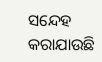ସନ୍ଦେହ କରାଯାଉଛି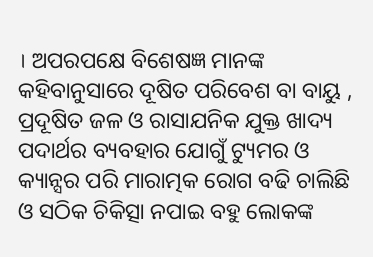। ଅପରପକ୍ଷେ ବିଶେଷଜ୍ଞ ମାନଙ୍କ କହିବାନୁସାରେ ଦୂଷିତ ପରିବେଶ ବା ବାୟୁ , ପ୍ରଦୂଷିତ ଜଳ ଓ ରାସାଯନିକ ଯୁକ୍ତ ଖାଦ୍ୟ ପଦାର୍ଥର ବ୍ୟବହାର ଯୋଗୁଁ ଟ୍ୟୁମର ଓ କ୍ୟାନ୍ସର ପରି ମାରାତ୍ମକ ରୋଗ ବଢି ଚାଲିଛି ଓ ସଠିକ ଚିକିତ୍ସା ନପାଇ ବହୁ ଲୋକଙ୍କ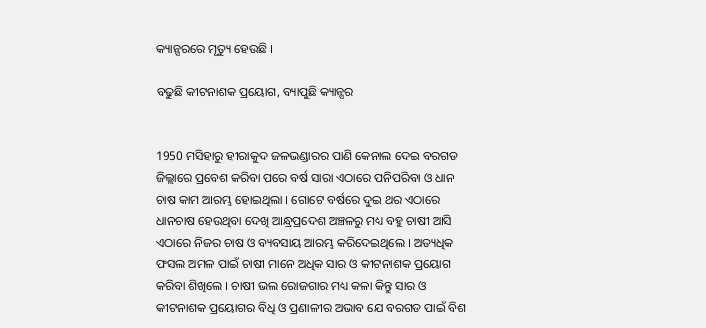କ୍ୟାନ୍ସରରେ ମୃତ୍ୟୁ ହେଉଛି ।

ବଢୁଛି କୀଟନାଶକ ପ୍ରୟୋଗ, ବ୍ୟାପୁଛି କ୍ୟାନ୍ସର


1950 ମସିହାରୁ ହୀରାକୁଦ ଜଳଭଣ୍ଡାରର ପାଣି କେନାଲ ଦେଇ ବରଗଡ ଜିଲ୍ଲାରେ ପ୍ରବେଶ କରିବା ପରେ ବର୍ଷ ସାରା ଏଠାରେ ପନିପରିବା ଓ ଧାନ ଚାଷ କାମ ଆରମ୍ଭ ହୋଇଥିଲା । ଗୋଟେ ବର୍ଷରେ ଦୁଇ ଥର ଏଠାରେ ଧାନଚାଷ ହେଉଥିବା ଦେଖି ଆନ୍ଧ୍ରପ୍ରଦେଶ ଅଞ୍ଚଳରୁ ମଧ୍ୟ ବହୁ ଚାଷୀ ଆସି ଏଠାରେ ନିଜର ଚାଷ ଓ ବ୍ୟବସାୟ ଆରମ୍ଭ କରିଦେଇଥିଲେ । ଅତ୍ୟଧିକ ଫସଲ ଅମଳ ପାଇଁ ଚାଷୀ ମାନେ ଅଧିକ ସାର ଓ କୀଟନାଶକ ପ୍ରୟୋଗ କରିବା ଶିଖିଲେ । ଚାଷୀ ଭଲ ରୋଜଗାର ମଧ୍ୟ କଳା କିନ୍ତୁ ସାର ଓ କୀଟନାଶକ ପ୍ରୟୋଗର ବିଧି ଓ ପ୍ରଣାଳୀର ଅଭାବ ଯେ ବରଗଡ ପାଇଁ ବିଶ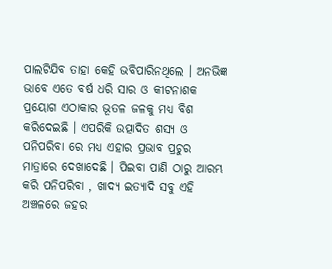ପାଲଟିଯିବ ତାହା କେହି ଭବିପାରିନଥିଲେ । ଅନଭିଜ୍ଞ ଭାବେ ଏତେ ବର୍ଷ ଧରି ସାର ଓ କୀଟନାଶକ ପ୍ରୟୋଗ ଏଠାକାର ଭୂତଳ ଜଳକୁ ମଧ୍ୟ ବିଶ କରିଦେଇଛି । ଏପରିକି ଉତ୍ପାଦିତ ଶସ୍ୟ ଓ ପନିପରିବା ରେ ମଧ୍ୟ ଏହାର ପ୍ରଭାବ ପ୍ରଚୁର ମାତ୍ରାରେ ଦେଖାଦେଛି । ପିଇବା ପାଣି ଠାରୁ ଆରମ୍ଭ କରି ପନିପରିବା , ଖାଦ୍ୟ ଇତ୍ୟାଦି ସବୁ ଏହି ଅଞ୍ଚଳରେ ଜହର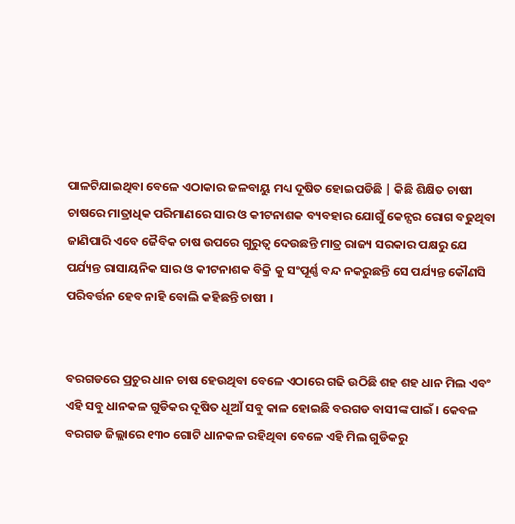ପାଳଟିଯାଇଥିବା ବେଳେ ଏଠାକାର ଜଳବାୟୁ ମଧ୍ୟ ଦୂଷିତ ହୋଇପଡିଛି | କିଛି ଶିକ୍ଷିତ ଚାଷୀ ଚାଷରେ ମାତ୍ରାଧିକ ପରିମାଣରେ ସାର ଓ କୀଟନାଶକ ବ୍ୟବହାର ଯୋଗୁଁ କେନ୍ସର ରୋଗ ବଢୁଥିବା ଜାଣିପାରି ଏବେ ଜୈବିକ ଚାଷ ଉପରେ ଗୁରୁତ୍ଵ ଦେଉଛନ୍ତି ମାତ୍ର ରାଜ୍ୟ ସରକାର ପକ୍ଷରୁ ଯେ ପର୍ଯ୍ୟନ୍ତ ରାସାୟନିକ ସାର ଓ କୀଟନାଶକ ବିକ୍ରି କୁ ସଂପୂର୍ଣ୍ଣ ବନ୍ଦ ନକରୁଛନ୍ତି ସେ ପର୍ଯ୍ୟନ୍ତ କୌଣସି ପରିବର୍ତ୍ତନ ହେବ ନାହି ବୋଲି କହିଛନ୍ତି ଚାଷୀ ।


ବରଗଡରେ ପ୍ରଚୁର ଧାନ ଚାଷ ହେଉଥିବା ବେଳେ ଏଠାରେ ଗଢି ଉଠିଛି ଶହ ଶହ ଧାନ ମିଲ ଏବଂ ଏହି ସବୁ ଧାନକଳ ଗୁଡିକର ଦୂଷିତ ଧୂଆଁ ସବୁ କାଳ ହୋଇଛି ବରଗଡ ବାସୀଙ୍କ ପାଇଁ । କେବଳ ବରଗଡ ଜିଲ୍ଲାରେ ୧୩୦ ଗୋଟି ଧାନକଳ ରହିଥିବା ବେଳେ ଏହି ମିଲ ଗୁଡିକରୁ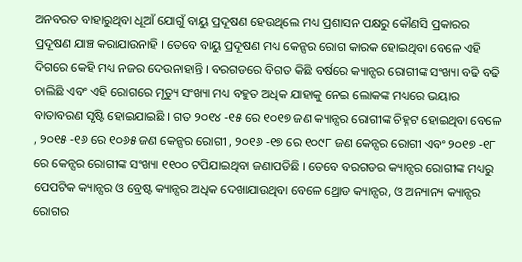ଅନବରତ ବାହାରୁଥିବା ଧୂଆଁ ଯୋଗୁଁ ବାୟୁ ପ୍ରଦୂଷଣ ହେଉଥିଲେ ମଧ୍ୟ ପ୍ରଶାସନ ପକ୍ଷରୁ କୌଣସି ପ୍ରକାରର ପ୍ରଦୂଷଣ ଯାଞ୍ଚ କରାଯାଉନାହି । ତେବେ ବାୟୁ ପ୍ରଦୂଷଣ ମଧ୍ୟ କେନ୍ସର ରୋଗ କାରକ ହୋଇଥିବା ବେଳେ ଏହି ଦିଗରେ କେହି ମଧ୍ୟ ନଜର ଦେଉନାହାନ୍ତି । ବରଗଡରେ ବିଗତ କିଛି ବର୍ଷରେ କ୍ୟାନ୍ସର ରୋଗୀଙ୍କ ସଂଖ୍ୟା ବଢି ବଢି ଚାଲିଛି ଏବଂ ଏହି ରୋଗରେ ମୃତ୍ୟୁ ସଂଖ୍ୟା ମଧ୍ୟ ବହୁତ ଅଧିକ ଯାହାକୁ ନେଇ ଲୋକଙ୍କ ମଧ୍ୟରେ ଭୟାର ବାତାବରଣ ସୃଷ୍ଟି ହୋଇଯାଇଛି । ଗତ ୨୦୧୪ -୧୫ ରେ ୧୦୧୭ ଜଣ କ୍ୟାନ୍ସର ରୋଗୀଙ୍କ ଚିହ୍ନଟ ହୋଇଥିବା ବେଳେ , ୨୦୧୫ -୧୬ ରେ ୧୦୬୫ ଜଣ କେନ୍ସର ରୋଗୀ , ୨୦୧୬ -୧୭ ରେ ୧୦୯୮ ଜଣ କେନ୍ସର ରୋଗୀ ଏବଂ ୨୦୧୭ -୧୮ ରେ କେନ୍ସର ରୋଗୀଙ୍କ ସଂଖ୍ୟା ୧୧୦୦ ଟପିଯାଇଥିବା ଜଣାପଡିଛି । ତେବେ ବରଗଡର କ୍ୟାନ୍ସର ରୋଗୀଙ୍କ ମଧ୍ୟରୁ ପେପଟିକ କ୍ୟାନ୍ସର ଓ ବ୍ରେଷ୍ଟ କ୍ୟାନ୍ସର ଅଧିକ ଦେଖାଯାଉଥିବା ବେଳେ ଥ୍ରୋଡ କ୍ୟାନ୍ସର, ଓ ଅନ୍ୟାନ୍ୟ କ୍ୟାନ୍ସର ରୋଗର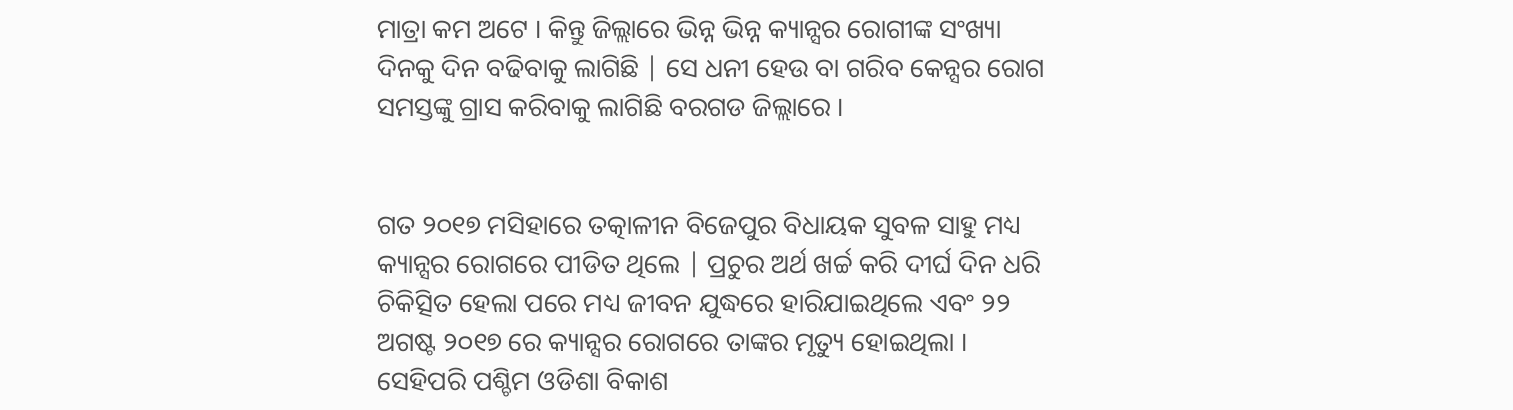ମାତ୍ରା କମ ଅଟେ । କିନ୍ତୁ ଜିଲ୍ଲାରେ ଭିନ୍ନ ଭିନ୍ନ କ୍ୟାନ୍ସର ରୋଗୀଙ୍କ ସଂଖ୍ୟା ଦିନକୁ ଦିନ ବଢିବାକୁ ଲାଗିଛି | ସେ ଧନୀ ହେଉ ବା ଗରିବ କେନ୍ସର ରୋଗ ସମସ୍ତଙ୍କୁ ଗ୍ରାସ କରିବାକୁ ଲାଗିଛି ବରଗଡ ଜିଲ୍ଲାରେ ।


ଗତ ୨୦୧୭ ମସିହାରେ ତତ୍କାଳୀନ ବିଜେପୁର ବିଧାୟକ ସୁବଳ ସାହୁ ମଧ୍ୟ କ୍ୟାନ୍ସର ରୋଗରେ ପୀଡିତ ଥିଲେ | ପ୍ରଚୁର ଅର୍ଥ ଖର୍ଚ୍ଚ କରି ଦୀର୍ଘ ଦିନ ଧରି ଚିକିତ୍ସିତ ହେଲା ପରେ ମଧ୍ୟ ଜୀବନ ଯୁଦ୍ଧରେ ହାରିଯାଇଥିଲେ ଏବଂ ୨୨ ଅଗଷ୍ଟ ୨୦୧୭ ରେ କ୍ୟାନ୍ସର ରୋଗରେ ତାଙ୍କର ମୃତ୍ୟୁ ହୋଇଥିଲା । ସେହିପରି ପଶ୍ଚିମ ଓଡିଶା ବିକାଶ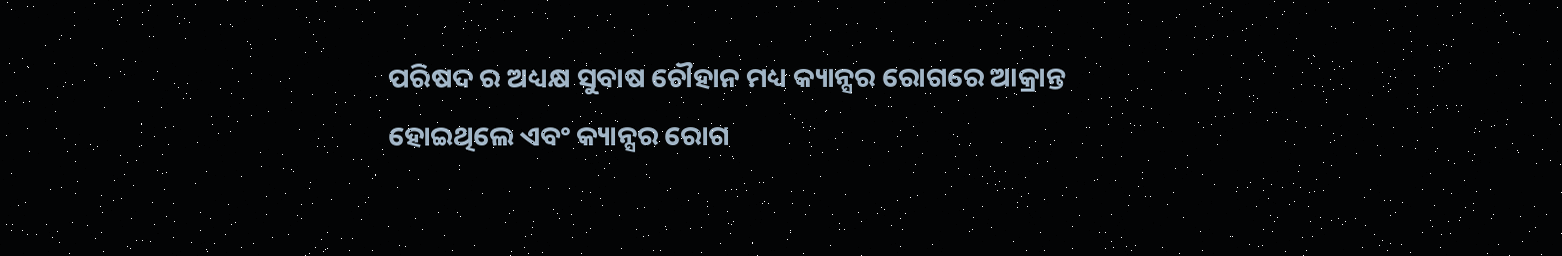ପରିଷଦ ର ଅଧ୍ୟକ୍ଷ ସୁବାଷ ଚୌହାନ ମଧ୍ୟ କ୍ୟାନ୍ସର ରୋଗରେ ଆକ୍ରାନ୍ତ ହୋଇଥିଲେ ଏବଂ କ୍ୟାନ୍ସର ରୋଗ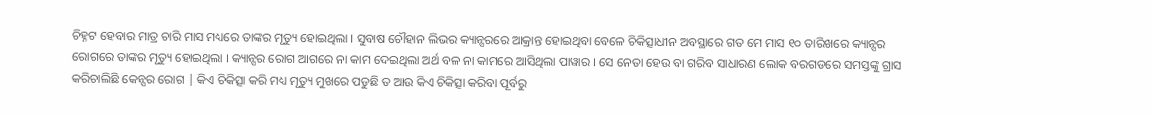ଚିହ୍ନଟ ହେବାର ମାତ୍ର ଚାରି ମାସ ମଧ୍ୟରେ ତାଙ୍କର ମୃତ୍ୟୁ ହୋଇଥିଲା । ସୁବାଷ ଚୌହାନ ଲିଭର କ୍ୟାନ୍ସରରେ ଆକ୍ରାନ୍ତ ହୋଇଥିବା ବେଳେ ଚିକିତ୍ସାଧୀନ ଅବସ୍ଥାରେ ଗତ ମେ ମାସ ୧୦ ତାରିଖରେ କ୍ୟାନ୍ସର ରୋଗରେ ତାଙ୍କର ମୃତ୍ୟୁ ହୋଇଥିଲା । କ୍ୟାନ୍ସର ରୋଗ ଆଗରେ ନା କାମ ଦେଇଥିଲା ଅର୍ଥ ବଳ ନା କାମରେ ଆସିଥିଲା ପାୱାର । ସେ ନେତା ହେଉ ବା ଗରିବ ସାଧାରଣ ଲୋକ ବରଗଡରେ ସମସ୍ତଙ୍କୁ ଗ୍ରାସ କରିଚାଲିଛି କେନ୍ସର ରୋଗ | କିଏ ଚିକିତ୍ସା କରି ମଧ୍ୟ ମୃତ୍ୟୁ ମୁଖରେ ପଡୁଛି ତ ଆଉ କିଏ ଚିକିତ୍ସା କରିବା ପୂର୍ବରୁ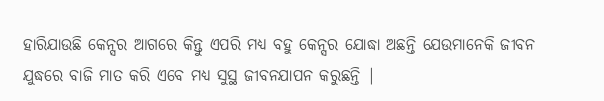ହାରିଯାଉଛି କେନ୍ସର ଆଗରେ କିନ୍ତୁ ଏପରି ମଧ୍ୟ ବହୁ କେନ୍ସର ଯୋଦ୍ଧା ଅଛନ୍ତି ଯେଉମାନେକି ଜୀବନ ଯୁଦ୍ଧରେ ବାଜି ମାତ କରି ଏବେ ମଧ୍ୟ ସୁସ୍ଥ ଜୀବନଯାପନ କରୁଛନ୍ତି |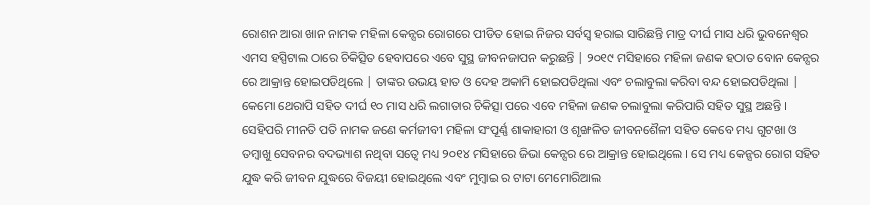ରୋଶନ ଆରା ଖାନ ନାମକ ମହିଳା କେନ୍ସର ରୋଗରେ ପୀଡିତ ହୋଇ ନିଜର ସର୍ବସ୍ଵ ହରାଇ ସାରିଛନ୍ତି ମାତ୍ର ଦୀର୍ଘ ମାସ ଧରି ଭୁବନେଶ୍ବର ଏମସ ହସ୍ପିଟାଲ ଠାରେ ଚିକିତ୍ସିତ ହେବାପରେ ଏବେ ସୁସ୍ଥ ଜୀବନଜାପନ କରୁଛନ୍ତି | ୨୦୧୯ ମସିହାରେ ମହିଳା ଜଣକ ହଠାତ ବୋନ କେନ୍ସର ରେ ଆକ୍ରାନ୍ତ ହୋଇପଡିଥିଲେ | ତାଙ୍କର ଉଭୟ ହାତ ଓ ଦେହ ଅକାମି ହୋଇପଡିଥିଲା ଏବଂ ଚଲାବୁଲା କରିବା ବନ୍ଦ ହୋଇପଡିଥିଲା | କେମୋ ଥେରାପି ସହିତ ଦୀର୍ଘ ୧୦ ମାସ ଧରି ଲଗାତାର ଚିକିତ୍ସା ପରେ ଏବେ ମହିଳା ଜଣକ ଚଲାବୁଲା କରିପାରି ସହିତ ସୁସ୍ଥ ଅଛନ୍ତି । ସେହିପରି ମୀନତି ପତି ନାମକ ଜଣେ କର୍ମଜୀବୀ ମହିଳା ସଂପୂର୍ଣ୍ଣ ଶାକାହାରୀ ଓ ଶୃଙ୍ଖଳିତ ଜୀବନଶୈଳୀ ସହିତ କେବେ ମଧ୍ୟ ଗୁଟଖା ଓ ତମ୍ବାଖୁ ସେବନର ବଦଭ୍ୟାଶ ନଥିବା ସତ୍ବେ ମଧ୍ୟ ୨୦୧୪ ମସିହାରେ ଜିଭା କେନ୍ସର ରେ ଆକ୍ରାନ୍ତ ହୋଇଥିଲେ । ସେ ମଧ୍ୟ କେନ୍ସର ରୋଗ ସହିତ ଯୁଦ୍ଧ କରି ଜୀବନ ଯୁଦ୍ଧରେ ବିଜୟୀ ହୋଇଥିଲେ ଏବଂ ମୁମ୍ବାଇ ର ଟାଟା ମେମୋରିଆଲ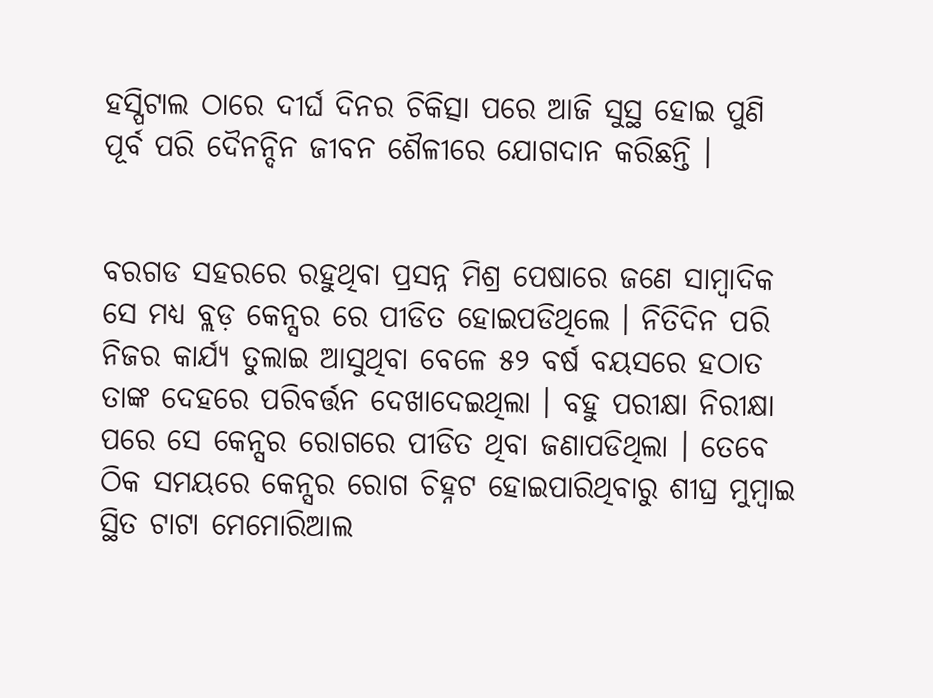ହସ୍ପିଟାଲ ଠାରେ ଦୀର୍ଘ ଦିନର ଚିକିତ୍ସା ପରେ ଆଜି ସୁସ୍ଥ ହୋଇ ପୁଣି ପୂର୍ବ ପରି ଦୈନନ୍ଦିନ ଜୀବନ ଶୈଳୀରେ ଯୋଗଦାନ କରିଛନ୍ତି ।


ବରଗଡ ସହରରେ ରହୁଥିବା ପ୍ରସନ୍ନ ମିଶ୍ର ପେଷାରେ ଜଣେ ସାମ୍ବାଦିକ ସେ ମଧ୍ୟ ବ୍ଲଡ଼ କେନ୍ସର ରେ ପୀଡିତ ହୋଇପଡିଥିଲେ । ନିତିଦିନ ପରି ନିଜର କାର୍ଯ୍ୟ ତୁଲାଇ ଆସୁଥିବା ବେଳେ ୫୨ ବର୍ଷ ବୟସରେ ହଠାତ ତାଙ୍କ ଦେହରେ ପରିବର୍ତ୍ତନ ଦେଖାଦେଇଥିଲା । ବହୁ ପରୀକ୍ଷା ନିରୀକ୍ଷା ପରେ ସେ କେନ୍ସର ରୋଗରେ ପୀଡିତ ଥିବା ଜଣାପଡିଥିଲା । ତେବେ ଠିକ ସମୟରେ କେନ୍ସର ରୋଗ ଚିହ୍ନଟ ହୋଇପାରିଥିବାରୁ ଶୀଘ୍ର ମୁମ୍ବାଇ ସ୍ଥିତ ଟାଟା ମେମୋରିଆଲ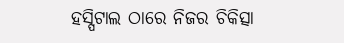ହସ୍ପିଟାଲ ଠାରେ ନିଜର ଚିକିତ୍ସା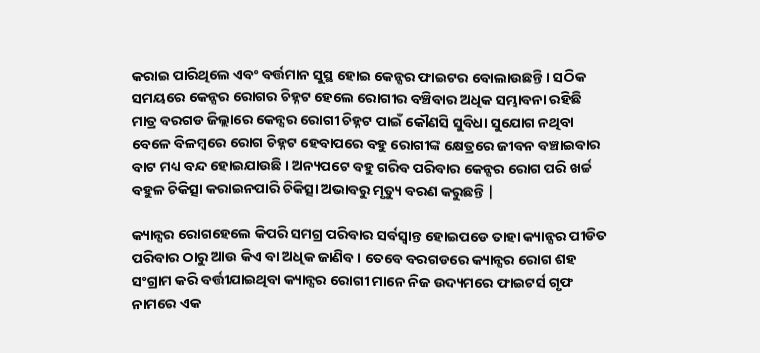କରାଇ ପାରିଥିଲେ ଏବଂ ବର୍ତ୍ତମାନ ସୁସ୍ଥ ହୋଇ କେନ୍ସର ଫାଇଟର ବୋଲାଉଛନ୍ତି । ସଠିକ ସମୟରେ କେନ୍ସର ରୋଗର ଚିହ୍ନଟ ହେଲେ ରୋଗୀର ବଞ୍ଚିବାର ଅଧିକ ସମ୍ଭାବନା ରହିଛି ମାତ୍ର ବରଗଡ ଜିଲ୍ଲାରେ କେନ୍ସର ରୋଗୀ ଚିହ୍ନଟ ପାଇଁ କୌଣସି ସୁବିଧା ସୁଯୋଗ ନଥିବା ବେଳେ ବିଳମ୍ବରେ ରୋଗ ଚିହ୍ନଟ ହେବାପରେ ବହୁ ରୋଗୀଙ୍କ କ୍ଷେତ୍ରରେ ଜୀବନ ବଞ୍ଚାଇବାର ବାଟ ମଧ୍ୟ ବନ୍ଦ ହୋଇଯାଉଛି । ଅନ୍ୟପଟେ ବହୁ ଗରିବ ପରିବାର କେନ୍ସର ରୋଗ ପରି ଖର୍ଚ୍ଚ ବହୁଳ ଚିକିତ୍ସା କରାଇନପାରି ଚିକିତ୍ସା ଅଭାବରୁ ମୃତ୍ୟୁ ବରଣ କରୁଛନ୍ତି |

କ୍ୟାନ୍ସର ରୋଗହେଲେ କିପରି ସମଗ୍ର ପରିବାର ସର୍ବସ୍ଵାନ୍ତ ହୋଇପଡେ ତାହା କ୍ୟାନ୍ସର ପୀଡିତ ପରିବାର ଠାରୁ ଆଉ କିଏ ବା ଅଧିକ ଜାଣିବ । ତେବେ ବରଗଡରେ କ୍ୟାନ୍ସର ରୋଗ ଶହ ସଂଗ୍ରାମ କରି ବର୍ତ୍ତୀଯାଇଥିବା କ୍ୟାନ୍ସର ରୋଗୀ ମାନେ ନିଜ ଉଦ୍ୟମରେ ଫାଇଟର୍ସ ଗୃଫ ନାମରେ ଏକ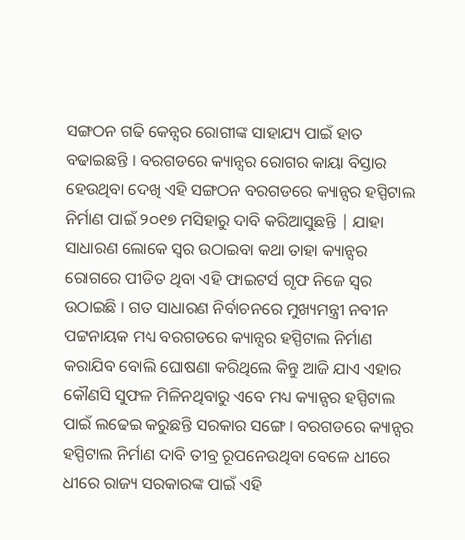ସଙ୍ଗଠନ ଗଢି କେନ୍ସର ରୋଗୀଙ୍କ ସାହାଯ୍ୟ ପାଇଁ ହାତ ବଢାଇଛନ୍ତି । ବରଗଡରେ କ୍ୟାନ୍ସର ରୋଗର କାୟା ବିସ୍ତାର ହେଉଥିବା ଦେଖି ଏହି ସଙ୍ଗଠନ ବରଗଡରେ କ୍ୟାନ୍ସର ହସ୍ପିଟାଲ ନିର୍ମାଣ ପାଇଁ ୨୦୧୭ ମସିହାରୁ ଦାବି କରିଆସୁଛନ୍ତି | ଯାହା ସାଧାରଣ ଲୋକେ ସ୍ଵର ଉଠାଇବା କଥା ତାହା କ୍ୟାନ୍ସର ରୋଗରେ ପୀଡିତ ଥିବା ଏହି ଫାଇଟର୍ସ ଗୃଫ ନିଜେ ସ୍ଵର ଉଠାଇଛି । ଗତ ସାଧାରଣ ନିର୍ବାଚନରେ ମୁଖ୍ୟମନ୍ତ୍ରୀ ନବୀନ ପଟ୍ଟନାୟକ ମଧ୍ୟ ବରଗଡରେ କ୍ୟାନ୍ସର ହସ୍ପିଟାଲ ନିର୍ମାଣ କରାଯିବ ବୋଲି ଘୋଷଣା କରିଥିଲେ କିନ୍ତୁ ଆଜି ଯାଏ ଏହାର କୌଣସି ସୁଫଳ ମିଳିନଥିବାରୁ ଏବେ ମଧ୍ୟ କ୍ୟାନ୍ସର ହସ୍ପିଟାଲ ପାଇଁ ଲଢେଇ କରୁଛନ୍ତି ସରକାର ସଙ୍ଗେ । ବରଗଡରେ କ୍ୟାନ୍ସର ହସ୍ପିଟାଲ ନିର୍ମାଣ ଦାବି ତୀବ୍ର ରୂପନେଉଥିବା ବେଳେ ଧୀରେ ଧୀରେ ରାଜ୍ୟ ସରକାରଙ୍କ ପାଇଁ ଏହି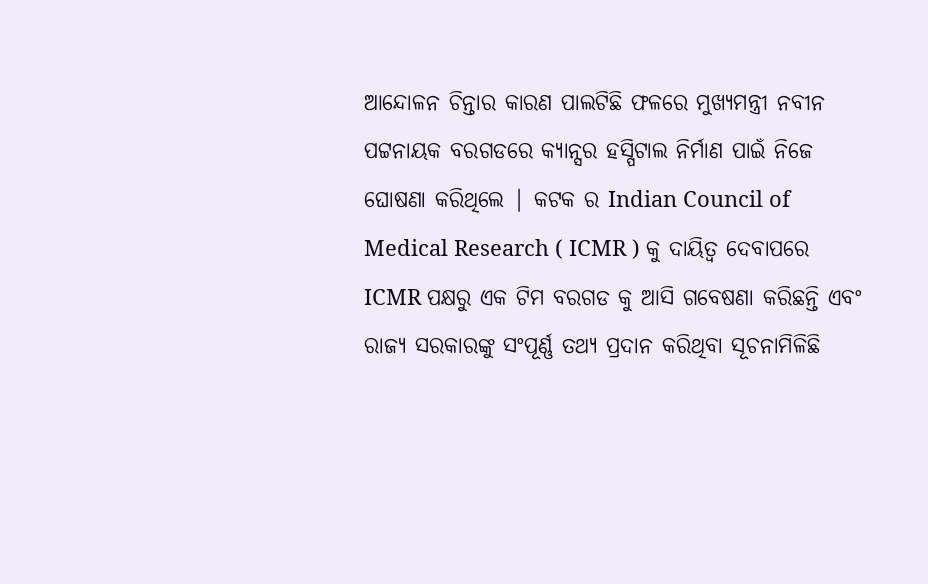ଆନ୍ଦୋଳନ ଚିନ୍ତାର କାରଣ ପାଲଟିଛି ଫଳରେ ମୁଖ୍ୟମନ୍ତ୍ରୀ ନବୀନ ପଟ୍ଟନାୟକ ବରଗଡରେ କ୍ୟାନ୍ସର ହସ୍ପିଟାଲ ନିର୍ମାଣ ପାଇଁ ନିଜେ ଘୋଷଣା କରିଥିଲେ | କଟକ ର Indian Council of Medical Research ( ICMR ) କୁ ଦାୟିତ୍ଵ ଦେବାପରେ ICMR ପକ୍ଷରୁ ଏକ ଟିମ ବରଗଡ କୁ ଆସି ଗବେଷଣା କରିଛନ୍ତି ଏବଂ ରାଜ୍ୟ ସରକାରଙ୍କୁ ସଂପୂର୍ଣ୍ଣ ତଥ୍ୟ ପ୍ରଦାନ କରିଥିବା ସୂଚନାମିଳିଛି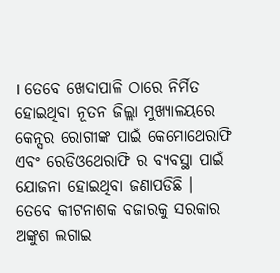। ତେବେ ଖେଦାପାଳି ଠାରେ ନିର୍ମିତ ହୋଇଥିବା ନୂତନ ଜିଲ୍ଲା ମୁଖ୍ୟାଳୟରେ କେନ୍ସର ରୋଗୀଙ୍କ ପାଇଁ କେମୋଥେରାଫି ଏବଂ ରେଡିଓଥେରାଫି ର ବ୍ୟବସ୍ଥା ପାଇଁ ଯୋଜନା ହୋଇଥିବା ଜଣାପଡିଛି । ତେବେ କୀଟନାଶକ ବଜାରକୁ ସରକାର ଅଙ୍କୁଶ ଲଗାଇ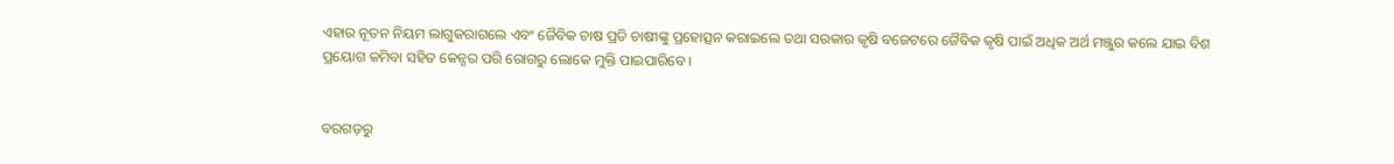ଏହାର ନୂତନ ନିୟମ ଲାଗୁକରାଗଲେ ଏବଂ ଜୈବିକ ଚାଷ ପ୍ରତି ଚାଷୀଙ୍କୁ ପ୍ରହୋତ୍ସନ କରାଇଲେ ତଥା ସରକାର କୃଷି ବଜେଟରେ ଜୈବିକ କୃଷି ପାଇଁ ଅଧିକ ଅର୍ଥ ମଞ୍ଜୁର କଲେ ଯାଇ ବିଶ ପ୍ରୟୋଗ କମିବା ସହିତ କେନ୍ସର ପରି ରୋଗରୁ ଲୋକେ ମୁକ୍ତି ପାଇପାରିବେ ।


ବରଗଡ଼ରୁ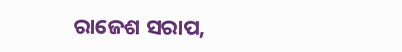ରାଜେଶ ସରାପ,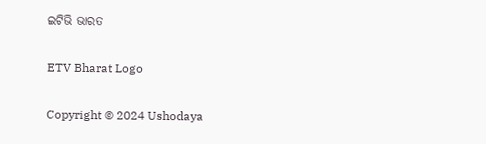ଇଟିଭି ଭାରତ

ETV Bharat Logo

Copyright © 2024 Ushodaya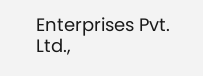Enterprises Pvt. Ltd.,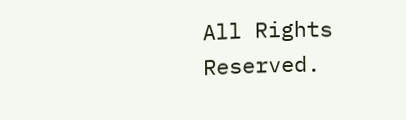All Rights Reserved.